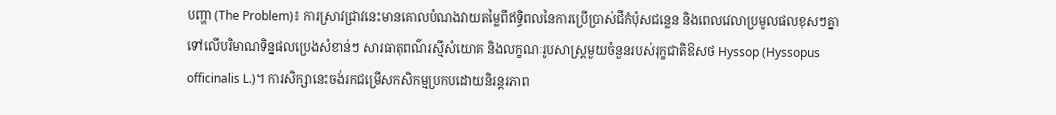បញ្ហា (The Problem)៖ ការស្រាវជ្រាវនេះមានគោលបំណងវាយតម្លៃពីឥទ្ធិពលនៃការប្រើប្រាស់ជីកំប៉ុសជន្លេន និងពេលវេលាប្រមូលផលខុសៗគ្នា ទៅលើបរិមាណទិន្នផលប្រេងសំខាន់ៗ សារធាតុពណ៌រស្មីសំយោគ និងលក្ខណៈរូបសាស្ត្រមួយចំនួនរបស់រុក្ខជាតិឱសថ Hyssop (Hyssopus officinalis L.)។ ការសិក្សានេះចង់រកជម្រើសកសិកម្មប្រកបដោយនិរន្តរភាព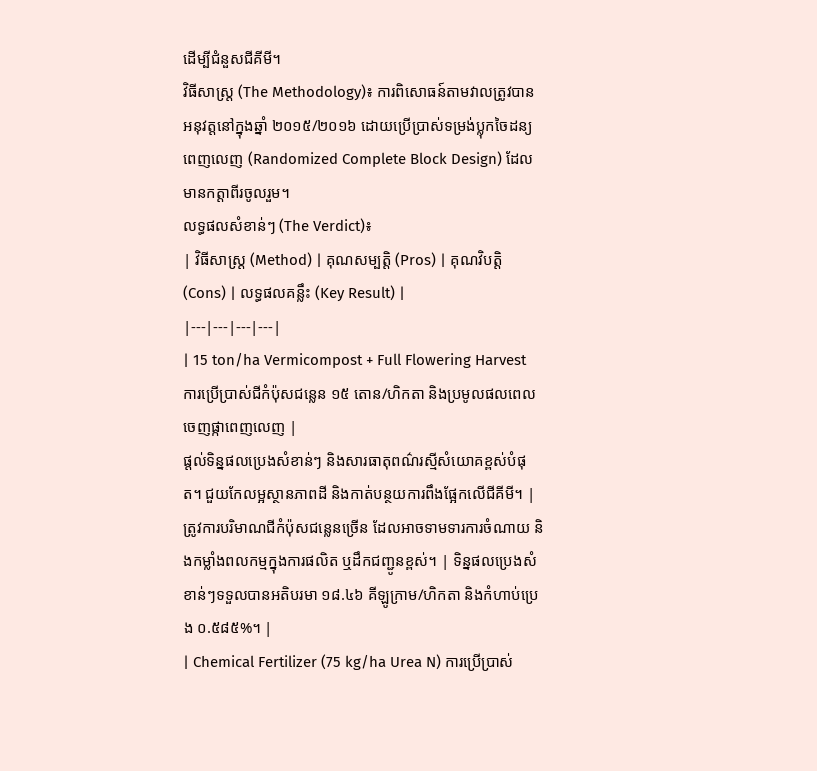ដើម្បីជំនួសជីគីមី។
វិធីសាស្ត្រ (The Methodology)៖ ការពិសោធន៍តាមវាលត្រូវបានអនុវត្តនៅក្នុងឆ្នាំ ២០១៥/២០១៦ ដោយប្រើប្រាស់ទម្រង់ប្លុកចៃដន្យពេញលេញ (Randomized Complete Block Design) ដែលមានកត្តាពីរចូលរួម។
លទ្ធផលសំខាន់ៗ (The Verdict)៖
| វិធីសាស្ត្រ (Method) | គុណសម្បត្តិ (Pros) | គុណវិបត្តិ (Cons) | លទ្ធផលគន្លឹះ (Key Result) |
|---|---|---|---|
| 15 ton/ha Vermicompost + Full Flowering Harvest ការប្រើប្រាស់ជីកំប៉ុសជន្លេន ១៥ តោន/ហិកតា និងប្រមូលផលពេលចេញផ្កាពេញលេញ |
ផ្តល់ទិន្នផលប្រេងសំខាន់ៗ និងសារធាតុពណ៌រស្មីសំយោគខ្ពស់បំផុត។ ជួយកែលម្អស្ថានភាពដី និងកាត់បន្ថយការពឹងផ្អែកលើជីគីមី។ | ត្រូវការបរិមាណជីកំប៉ុសជន្លេនច្រើន ដែលអាចទាមទារការចំណាយ និងកម្លាំងពលកម្មក្នុងការផលិត ឬដឹកជញ្ជូនខ្ពស់។ | ទិន្នផលប្រេងសំខាន់ៗទទួលបានអតិបរមា ១៨.៤៦ គីឡូក្រាម/ហិកតា និងកំហាប់ប្រេង ០.៥៨៥%។ |
| Chemical Fertilizer (75 kg/ha Urea N) ការប្រើប្រាស់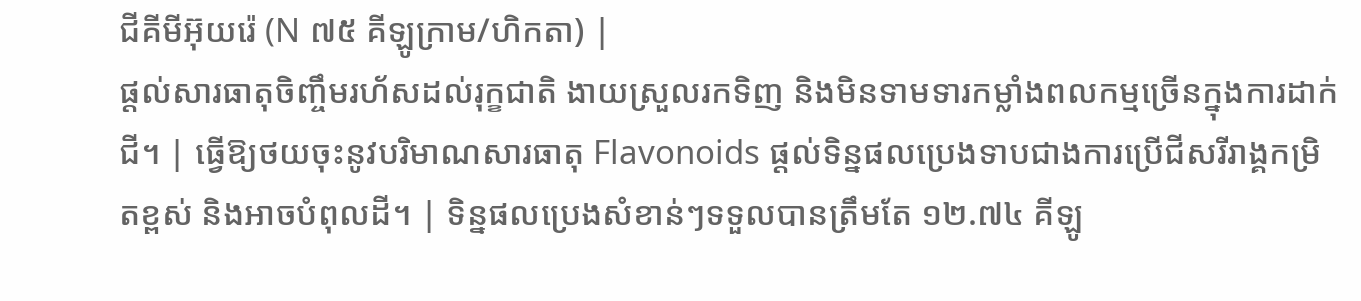ជីគីមីអ៊ុយរ៉េ (N ៧៥ គីឡូក្រាម/ហិកតា) |
ផ្តល់សារធាតុចិញ្ចឹមរហ័សដល់រុក្ខជាតិ ងាយស្រួលរកទិញ និងមិនទាមទារកម្លាំងពលកម្មច្រើនក្នុងការដាក់ជី។ | ធ្វើឱ្យថយចុះនូវបរិមាណសារធាតុ Flavonoids ផ្តល់ទិន្នផលប្រេងទាបជាងការប្រើជីសរីរាង្គកម្រិតខ្ពស់ និងអាចបំពុលដី។ | ទិន្នផលប្រេងសំខាន់ៗទទួលបានត្រឹមតែ ១២.៧៤ គីឡូ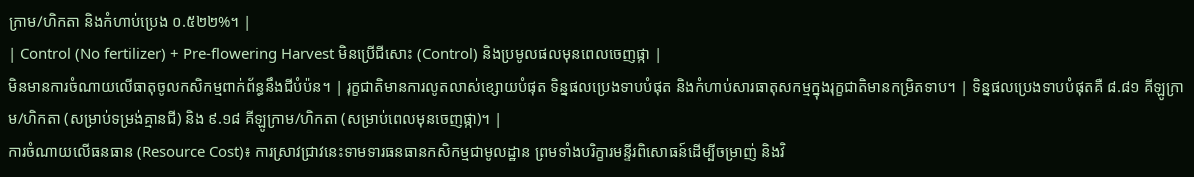ក្រាម/ហិកតា និងកំហាប់ប្រេង ០.៥២២%។ |
| Control (No fertilizer) + Pre-flowering Harvest មិនប្រើជីសោះ (Control) និងប្រមូលផលមុនពេលចេញផ្កា |
មិនមានការចំណាយលើធាតុចូលកសិកម្មពាក់ព័ន្ធនឹងជីបំប៉ន។ | រុក្ខជាតិមានការលូតលាស់ខ្សោយបំផុត ទិន្នផលប្រេងទាបបំផុត និងកំហាប់សារធាតុសកម្មក្នុងរុក្ខជាតិមានកម្រិតទាប។ | ទិន្នផលប្រេងទាបបំផុតគឺ ៨.៨១ គីឡូក្រាម/ហិកតា (សម្រាប់ទម្រង់គ្មានជី) និង ៩.១៨ គីឡូក្រាម/ហិកតា (សម្រាប់ពេលមុនចេញផ្កា)។ |
ការចំណាយលើធនធាន (Resource Cost)៖ ការស្រាវជ្រាវនេះទាមទារធនធានកសិកម្មជាមូលដ្ឋាន ព្រមទាំងបរិក្ខារមន្ទីរពិសោធន៍ដើម្បីចម្រាញ់ និងវិ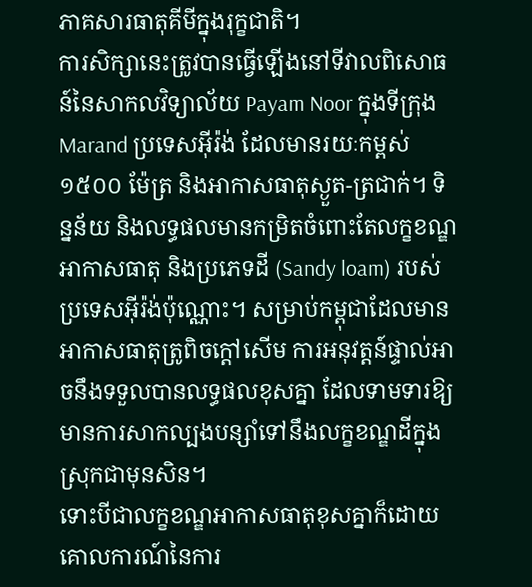ភាគសារធាតុគីមីក្នុងរុក្ខជាតិ។
ការសិក្សានេះត្រូវបានធ្វើឡើងនៅទីវាលពិសោធន៍នៃសាកលវិទ្យាល័យ Payam Noor ក្នុងទីក្រុង Marand ប្រទេសអ៊ីរ៉ង់ ដែលមានរយៈកម្ពស់ ១៥០០ ម៉ែត្រ និងអាកាសធាតុស្ងួត-ត្រជាក់។ ទិន្នន័យ និងលទ្ធផលមានកម្រិតចំពោះតែលក្ខខណ្ឌអាកាសធាតុ និងប្រភេទដី (Sandy loam) របស់ប្រទេសអ៊ីរ៉ង់ប៉ុណ្ណោះ។ សម្រាប់កម្ពុជាដែលមានអាកាសធាតុត្រូពិចក្ដៅសើម ការអនុវត្តន៍ផ្ទាល់អាចនឹងទទួលបានលទ្ធផលខុសគ្នា ដែលទាមទារឱ្យមានការសាកល្បងបន្សាំទៅនឹងលក្ខខណ្ឌដីក្នុងស្រុកជាមុនសិន។
ទោះបីជាលក្ខខណ្ឌអាកាសធាតុខុសគ្នាក៏ដោយ គោលការណ៍នៃការ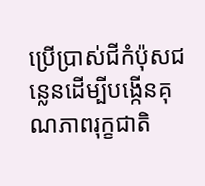ប្រើប្រាស់ជីកំប៉ុសជន្លេនដើម្បីបង្កើនគុណភាពរុក្ខជាតិ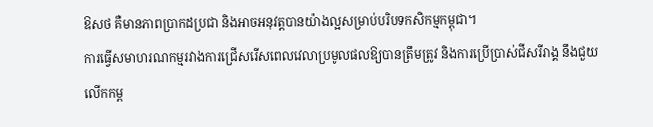ឱសថ គឺមានភាពប្រាកដប្រជា និងអាចអនុវត្តបានយ៉ាងល្អសម្រាប់បរិបទកសិកម្មកម្ពុជា។
ការធ្វើសមាហរណកម្មរវាងការជ្រើសរើសពេលវេលាប្រមូលផលឱ្យបានត្រឹមត្រូវ និងការប្រើប្រាស់ជីសរីរាង្គ នឹងជួយលើកកម្ព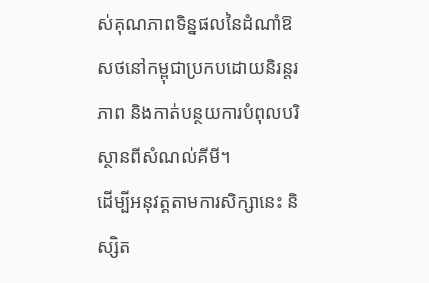ស់គុណភាពទិន្នផលនៃដំណាំឱសថនៅកម្ពុជាប្រកបដោយនិរន្តរភាព និងកាត់បន្ថយការបំពុលបរិស្ថានពីសំណល់គីមី។
ដើម្បីអនុវត្តតាមការសិក្សានេះ និស្សិត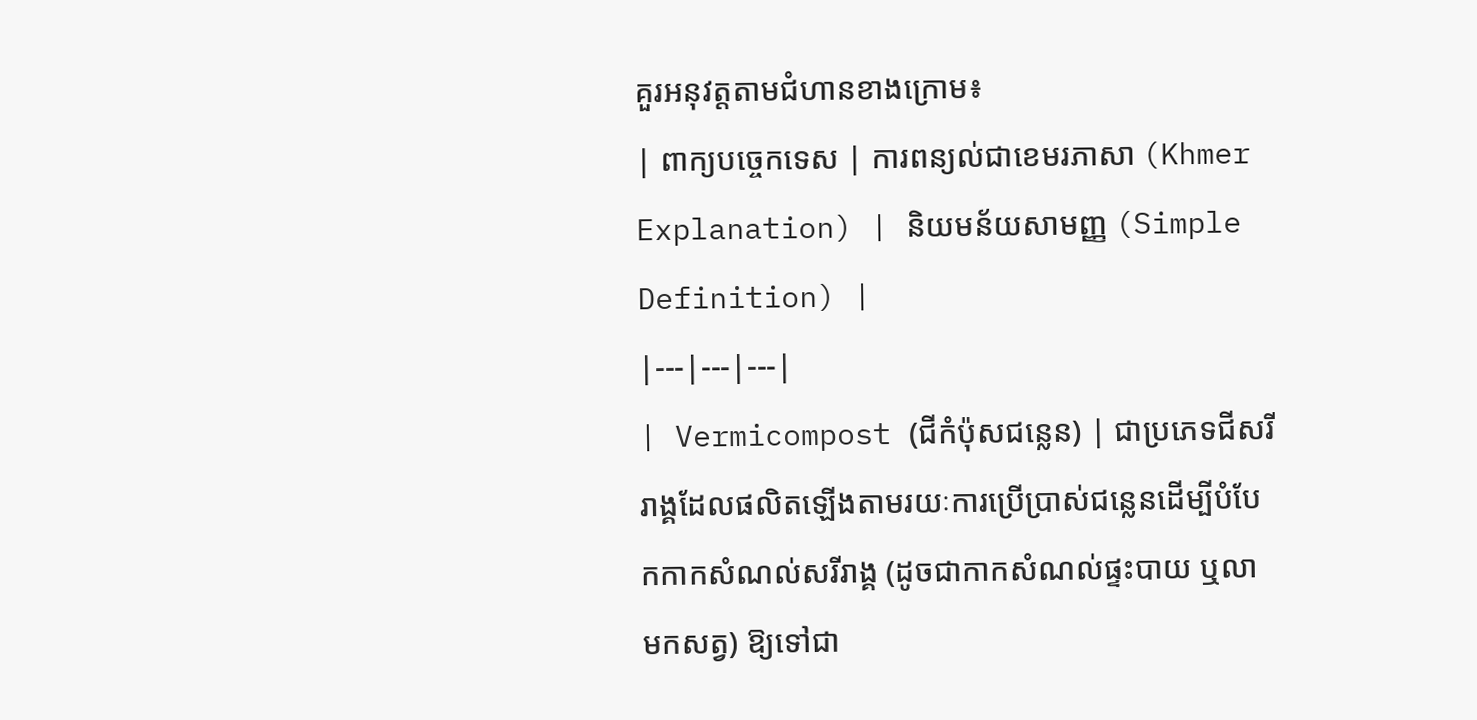គួរអនុវត្តតាមជំហានខាងក្រោម៖
| ពាក្យបច្ចេកទេស | ការពន្យល់ជាខេមរភាសា (Khmer Explanation) | និយមន័យសាមញ្ញ (Simple Definition) |
|---|---|---|
| Vermicompost (ជីកំប៉ុសជន្លេន) | ជាប្រភេទជីសរីរាង្គដែលផលិតឡើងតាមរយៈការប្រើប្រាស់ជន្លេនដើម្បីបំបែកកាកសំណល់សរីរាង្គ (ដូចជាកាកសំណល់ផ្ទះបាយ ឬលាមកសត្វ) ឱ្យទៅជា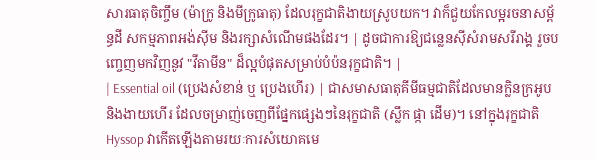សារធាតុចិញ្ចឹម (ម៉ាក្រូ និងមីក្រូធាតុ) ដែលរុក្ខជាតិងាយស្រូបយក។ វាក៏ជួយកែលម្អរចនាសម្ព័ន្ធដី សកម្មភាពអង់ស៊ីម និងរក្សាសំណើមផងដែរ។ | ដូចជាការឱ្យជន្លេនស៊ីសំរាមសរីរាង្គ រួចបញ្ចេញមកវិញនូវ "វីតាមីន" ដ៏ល្អបំផុតសម្រាប់បំប៉នរុក្ខជាតិ។ |
| Essential oil (ប្រេងសំខាន់ ឬ ប្រេងហើរ) | ជាសមាសធាតុគីមីធម្មជាតិដែលមានក្លិនក្រអូប និងងាយហើរ ដែលចម្រាញ់ចេញពីផ្នែកផ្សេងៗនៃរុក្ខជាតិ (ស្លឹក ផ្កា ដើម)។ នៅក្នុងរុក្ខជាតិ Hyssop វាកើតឡើងតាមរយៈការសំយោគមេ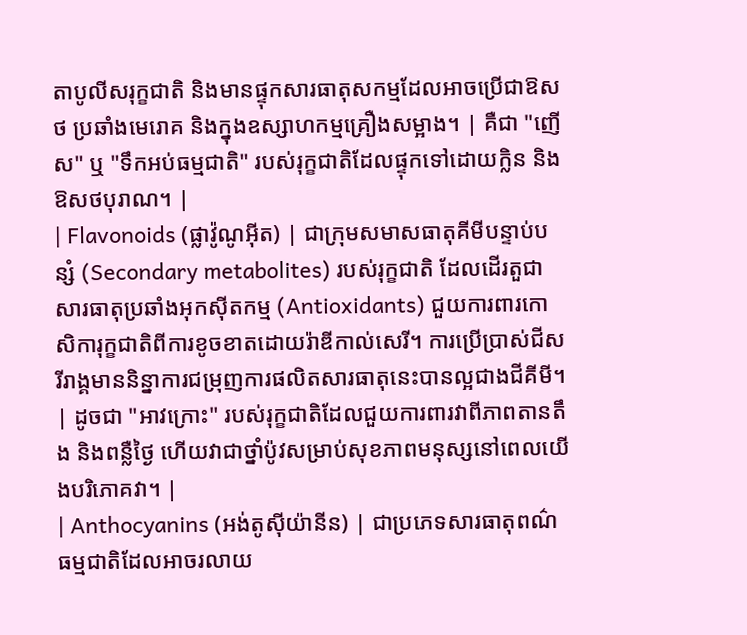តាបូលីសរុក្ខជាតិ និងមានផ្ទុកសារធាតុសកម្មដែលអាចប្រើជាឱសថ ប្រឆាំងមេរោគ និងក្នុងឧស្សាហកម្មគ្រឿងសម្អាង។ | គឺជា "ញើស" ឬ "ទឹកអប់ធម្មជាតិ" របស់រុក្ខជាតិដែលផ្ទុកទៅដោយក្លិន និងឱសថបុរាណ។ |
| Flavonoids (ផ្លាវ៉ូណូអ៊ីត) | ជាក្រុមសមាសធាតុគីមីបន្ទាប់បន្សំ (Secondary metabolites) របស់រុក្ខជាតិ ដែលដើរតួជាសារធាតុប្រឆាំងអុកស៊ីតកម្ម (Antioxidants) ជួយការពារកោសិការុក្ខជាតិពីការខូចខាតដោយរ៉ាឌីកាល់សេរី។ ការប្រើប្រាស់ជីសរីរាង្គមាននិន្នាការជម្រុញការផលិតសារធាតុនេះបានល្អជាងជីគីមី។ | ដូចជា "អាវក្រោះ" របស់រុក្ខជាតិដែលជួយការពារវាពីភាពតានតឹង និងពន្លឺថ្ងៃ ហើយវាជាថ្នាំប៉ូវសម្រាប់សុខភាពមនុស្សនៅពេលយើងបរិភោគវា។ |
| Anthocyanins (អង់តូស៊ីយ៉ានីន) | ជាប្រភេទសារធាតុពណ៌ធម្មជាតិដែលអាចរលាយ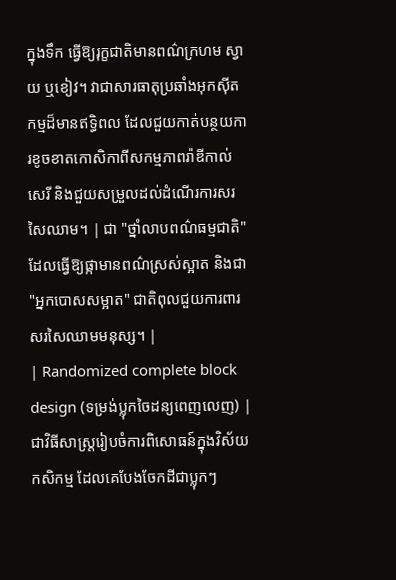ក្នុងទឹក ធ្វើឱ្យរុក្ខជាតិមានពណ៌ក្រហម ស្វាយ ឬខៀវ។ វាជាសារធាតុប្រឆាំងអុកស៊ីតកម្មដ៏មានឥទ្ធិពល ដែលជួយកាត់បន្ថយការខូចខាតកោសិកាពីសកម្មភាពរ៉ាឌីកាល់សេរី និងជួយសម្រួលដល់ដំណើរការសរសៃឈាម។ | ជា "ថ្នាំលាបពណ៌ធម្មជាតិ" ដែលធ្វើឱ្យផ្កាមានពណ៌ស្រស់ស្អាត និងជា "អ្នកបោសសម្អាត" ជាតិពុលជួយការពារសរសៃឈាមមនុស្ស។ |
| Randomized complete block design (ទម្រង់ប្លុកចៃដន្យពេញលេញ) | ជាវិធីសាស្ត្ររៀបចំការពិសោធន៍ក្នុងវិស័យកសិកម្ម ដែលគេបែងចែកដីជាប្លុកៗ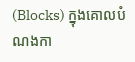(Blocks) ក្នុងគោលបំណងកា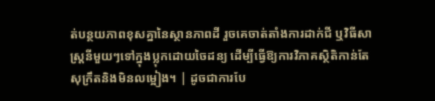ត់បន្ថយភាពខុសគ្នានៃស្ថានភាពដី រួចគេចាត់តាំងការដាក់ជី ឬវិធីសាស្ត្រនីមួយៗទៅក្នុងប្លុកដោយចៃដន្យ ដើម្បីធ្វើឱ្យការវិភាគស្ថិតិកាន់តែសុក្រឹតនិងមិនលម្អៀង។ | ដូចជាការបែ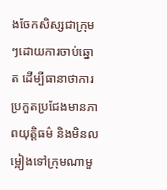ងចែកសិស្សជាក្រុមៗដោយការចាប់ឆ្នោត ដើម្បីធានាថាការប្រកួតប្រជែងមានភាពយុត្តិធម៌ និងមិនលម្អៀងទៅក្រុមណាមួ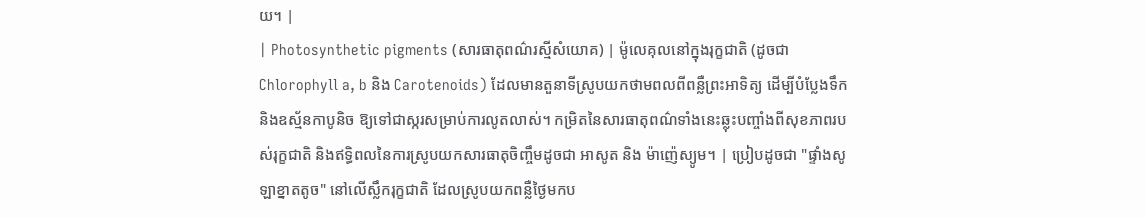យ។ |
| Photosynthetic pigments (សារធាតុពណ៌រស្មីសំយោគ) | ម៉ូលេគុលនៅក្នុងរុក្ខជាតិ (ដូចជា Chlorophyll a, b និង Carotenoids) ដែលមានតួនាទីស្រូបយកថាមពលពីពន្លឺព្រះអាទិត្យ ដើម្បីបំប្លែងទឹក និងឧស្ម័នកាបូនិច ឱ្យទៅជាស្ករសម្រាប់ការលូតលាស់។ កម្រិតនៃសារធាតុពណ៌ទាំងនេះឆ្លុះបញ្ចាំងពីសុខភាពរបស់រុក្ខជាតិ និងឥទ្ធិពលនៃការស្រូបយកសារធាតុចិញ្ចឹមដូចជា អាសូត និង ម៉ាញ៉េស្យូម។ | ប្រៀបដូចជា "ផ្ទាំងសូឡាខ្នាតតូច" នៅលើស្លឹករុក្ខជាតិ ដែលស្រូបយកពន្លឺថ្ងៃមកប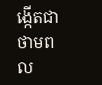ង្កើតជាថាមពល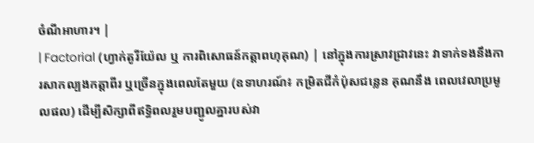ចំណីអាហារ។ |
| Factorial (ហ្វាក់តូរីយ៉ែល ឬ ការពិសោធន៍កត្តាពហុគុណ) | នៅក្នុងការស្រាវជ្រាវនេះ វាទាក់ទងនឹងការសាកល្បងកត្តាពីរ ឬច្រើនក្នុងពេលតែមួយ (ឧទាហរណ៍៖ កម្រិតជីកំប៉ុសជន្លេន គុណនឹង ពេលវេលាប្រមូលផល) ដើម្បីសិក្សាពីឥទ្ធិពលរួមបញ្ជូលគ្នារបស់វា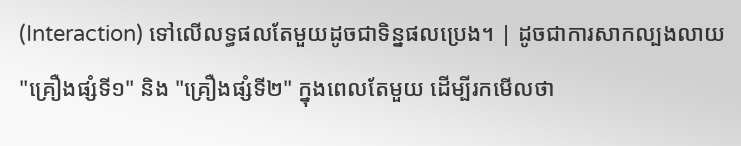(Interaction) ទៅលើលទ្ធផលតែមួយដូចជាទិន្នផលប្រេង។ | ដូចជាការសាកល្បងលាយ "គ្រឿងផ្សំទី១" និង "គ្រឿងផ្សំទី២" ក្នុងពេលតែមួយ ដើម្បីរកមើលថា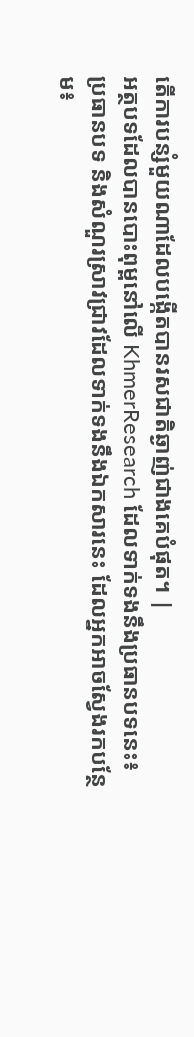តើការបន្សំមួយណាដែលបង្កើតបានរសជាតិឆ្ងាញ់ជាងគេបំផុត។ |
អត្ថបទដែលបានបោះពុម្ពនៅលើ KhmerResearch ដែលទាក់ទងនឹងប្រធានបទនេះ៖
ប្រធានបទ និងសំណួរស្រាវជ្រាវដែលទាក់ទងនឹងឯកសារនេះ ដែលអ្នកអាចស្វែងរកបន្ថែម៖